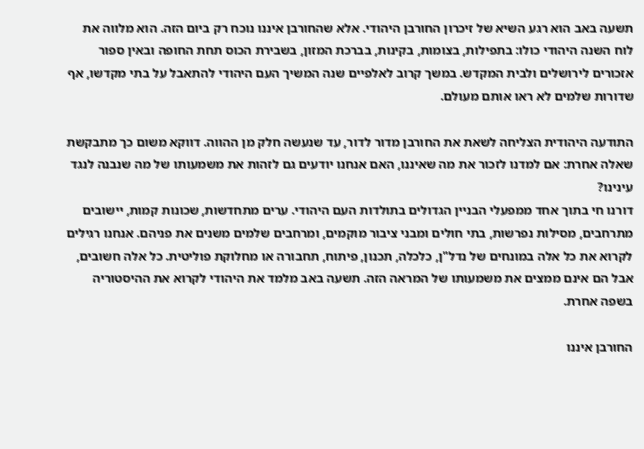תשעה באב הוא רגע השיא של זיכרון החורבן היהודי. אלא שהחורבן איננו נוכח רק ביום הזה. הוא מלווה את לוח השנה היהודי כולו: בתפילות, בצומות, בקינות, בברכת המזון, בשבירת הכוס תחת החופה ובאין ספור אזכורים לירושלים ולבית המקדש. במשך קרוב לאלפיים שנה המשיך העם היהודי להתאבל על בתי מקדשו, אף שדורות שלמים לא ראו אותם מעולם.

התודעה היהודית הצליחה לשאת את החורבן מדור לדור, עד שנעשה חלק מן ההווה. דווקא משום כך מתבקשת שאלה אחרת: אם למדנו לזכור את מה שאיננו, האם אנחנו יודעים גם לזהות את משמעותו של מה שנבנה לנגד עינינו?
דורנו חי בתוך אחד ממפעלי הבניין הגדולים בתולדות העם היהודי. ערים מתחדשות, שכונות קמות, יישובים מתרחבים, מסילות נפרשות, בתי חולים ומבני ציבור מוקמים, ומרחבים שלמים משנים את פניהם. אנחנו רגילים לקרוא את כל אלה במונחים של נדל"ן, כלכלה, תכנון, פיתוח, תחבורה או מחלוקת פוליטית. כל אלה חשובים, אבל הם אינם ממצים את משמעותו של המראה הזה. תשעה באב מלמד את היהודי לקרוא את ההיסטוריה בשפה אחרת.

החורבן איננו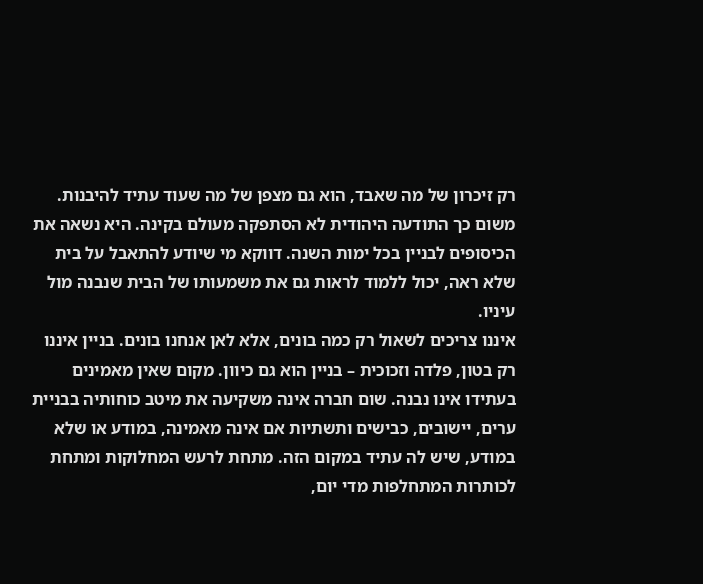רק זיכרון של מה שאבד, הוא גם מצפן של מה שעוד עתיד להיבנות. משום כך התודעה היהודית לא הסתפקה מעולם בקינה. היא נשאה את הכיסופים לבניין בכל ימות השנה. דווקא מי שיודע להתאבל על בית שלא ראה, יכול ללמוד לראות גם את משמעותו של הבית שנבנה מול עיניו.
איננו צריכים לשאול רק כמה בונים, אלא לאן אנחנו בונים. בניין איננו רק בטון, פלדה וזכוכית – בניין הוא גם כיוון. מקום שאין מאמינים בעתידו אינו נבנה. שום חברה אינה משקיעה את מיטב כוחותיה בבניית ערים, יישובים, כבישים ותשתיות אם אינה מאמינה, במודע או שלא במודע, שיש לה עתיד במקום הזה. מתחת לרעש המחלוקות ומתחת לכותרות המתחלפות מדי יום,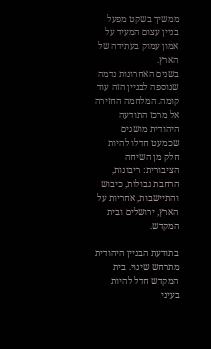ממשיך בשקט מפעל בניין עצום המעיד על אמון עמוק בעתידה של הארץ.
בשנים האחרונות נדמה שנוספה לבניין הזה עוד קומה. המלחמה החזירה אל מרכז התודעה היהודית מושגים שכמעט חדלו להיות חלק מן השיחה הציבורית: ריבונות, הרחבת גבולות, כיבוש והתיישבות, אחריות על הארץ, ירושלים ובית המקדש.

בתודעת הבניין היהודית מתרחש שינוי. בית המקדש חדל להיות בעיני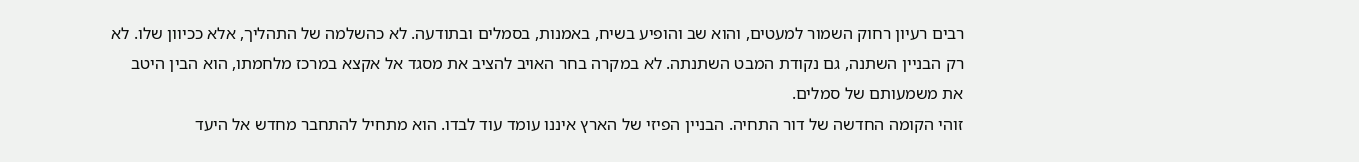רבים רעיון רחוק השמור למעטים, והוא שב והופיע בשיח, באמנות, בסמלים ובתודעה. לא כהשלמה של התהליך, אלא ככיוון שלו. לא רק הבניין השתנה, גם נקודת המבט השתנתה. לא במקרה בחר האויב להציב את מסגד אל אקצא במרכז מלחמתו, הוא הבין היטב את משמעותם של סמלים.
זוהי הקומה החדשה של דור התחיה. הבניין הפיזי של הארץ איננו עומד עוד לבדו. הוא מתחיל להתחבר מחדש אל היעד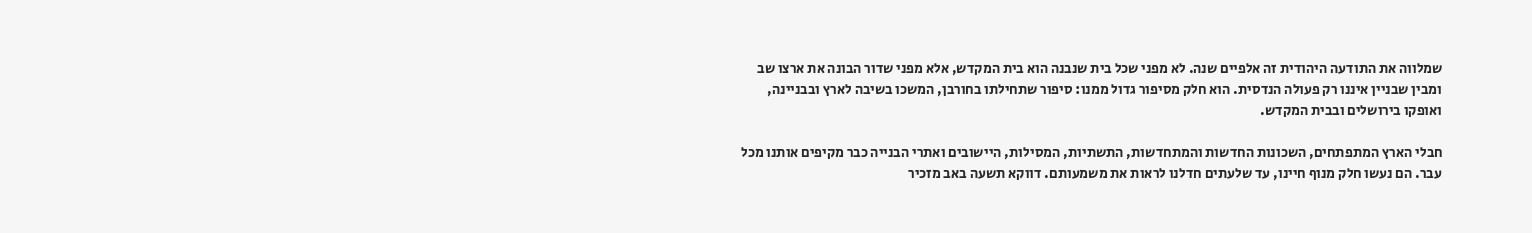שמלווה את התודעה היהודית זה אלפיים שנה. לא מפני שכל בית שנבנה הוא בית המקדש, אלא מפני שדור הבונה את ארצו שב ומבין שבניין איננו רק פעולה הנדסית. הוא חלק מסיפור גדול ממנו: סיפור שתחילתו בחורבן, המשכו בשיבה לארץ ובבניינה, ואופקו בירושלים ובבית המקדש.

חבלי הארץ המתפתחים, השכונות החדשות והמתחדשות, התשתיות, המסילות, היישובים ואתרי הבנייה כבר מקיפים אותנו מכל עבר. הם נעשו חלק מנוף חיינו, עד שלעתים חדלנו לראות את משמעותם. דווקא תשעה באב מזכיר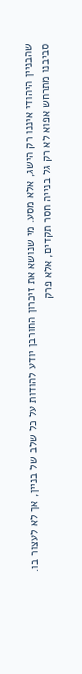שהבניין היהודי איננו רק הישג, אלא מסע. מי שנושא את זיכרון החורבן יודע להודות על כל שלב של בניין, אך לא לעצור בו.
סביבנו מתרחש אפוא לא רק גל בנייה חסר תקדים, אלא פרק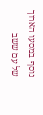נוסף במסעו הארוך של עם ששב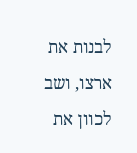לבנות את ארצו, ושב לכוון את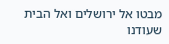מבטו אל ירושלים ואל הבית שעודנו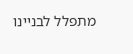מתפלל לבניינו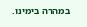במהרה בימינו.